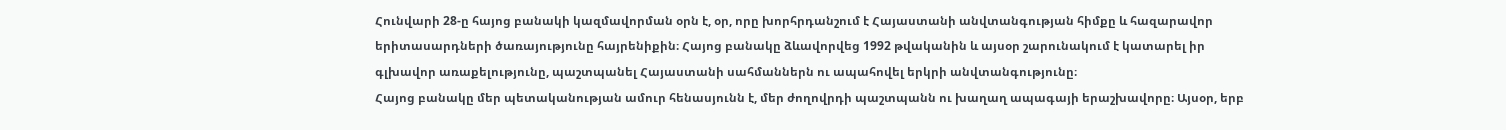Հունվարի 28-ը հայոց բանակի կազմավորման օրն է, օր, որը խորհրդանշում է Հայաստանի անվտանգության հիմքը և հազարավոր երիտասարդների ծառայությունը հայրենիքին։ Հայոց բանակը ձևավորվեց 1992 թվականին և այսօր շարունակում է կատարել իր գլխավոր առաքելությունը, պաշտպանել Հայաստանի սահմաններն ու ապահովել երկրի անվտանգությունը։
Հայոց բանակը մեր պետականության ամուր հենասյունն է, մեր ժողովրդի պաշտպանն ու խաղաղ ապագայի երաշխավորը։ Այսօր, երբ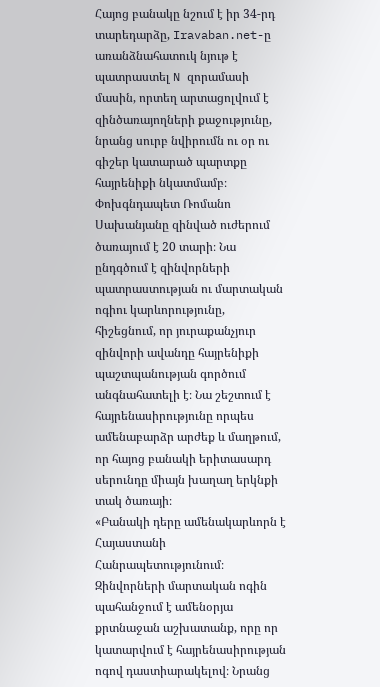Հայոց բանակը նշում է իր 34-րդ տարեդարձը, Iravaban.net-ը առանձնահատուկ նյութ է պատրաստել N զորամասի մասին, որտեղ արտացոլվում է զինծառայողների քաջությունը, նրանց սուրբ նվիրումն ու օր ու գիշեր կատարած պարտքը հայրենիքի նկատմամբ։
Փոխգնդապետ Ռոմանո Սախանյանը զինված ուժերում ծառայում է 20 տարի։ Նա ընդգծում է զինվորների պատրաստության ու մարտական ոգիու կարևորությունը, հիշեցնում, որ յուրաքանչյուր զինվորի ավանդը հայրենիքի պաշտպանության գործում անգնահատելի է։ Նա շեշտում է հայրենասիրությունը որպես ամենաբարձր արժեք և մաղթում, որ հայոց բանակի երիտասարդ սերունդը միայն խաղաղ երկնքի տակ ծառայի։
«Բանակի դերը ամենակարևորն է Հայաստանի Հանրապետությունում։ Զինվորների մարտական ոգին պահանջում է ամենօրյա քրտնաջան աշխատանք, որը որ կատարվում է հայրենասիրության ոգով դաստիարակելով։ Նրանց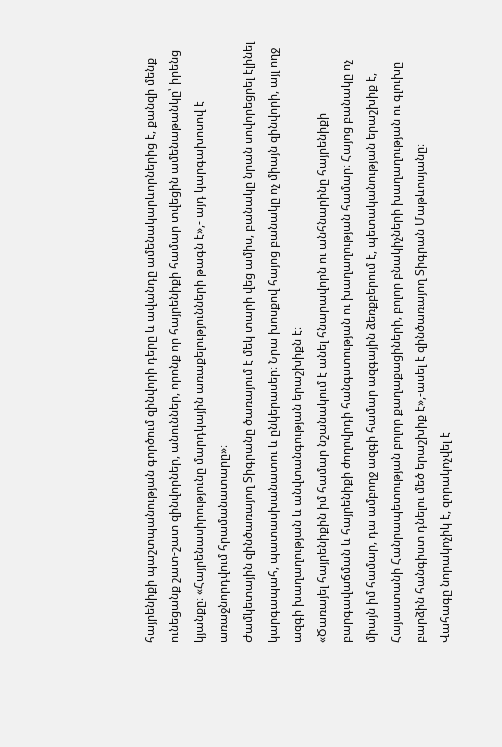հայրենիքի պաշտպանության գործում զինվորի դերը և ավանդը ամենակարևորներից է, քանզի մենք ունեցանք շատ-շատ զինվորներ, անուններ, որոնք որ հայրենիքի համար տվեցին ամենաթանկը՝ իրենց կյանքը։ «Հայրենասիրությունը մարդկային առաքելությունների թագն է»,- այդ կարգախոսով է առաջնորդվում հրամանատարը»։
Ժամկետային զինծառայող Տիգրանը ծառայում է մեկ տարի վեց ամիս, բանակը նրան սովորեցրել էլինել կարգապահ, պատասխանատու և ընկերասեր։ Նրա խոսքով հայոց բանակը ոչ միայն զինվորի, այլ ողջ ազգի խաղաղության և անվտանգության երաշխիքն է։
«Ծառայել հայրենիքին իմ համար նշանակում է անել հնարավորն ու անհնարինը հայրենիքի բարգավաճման և հայրենիքի ժողովրդի հանգստության ու խաղաղության համար։ Հայոց բանակը ոչ միայն իմ համար, դա ամբողջ ազգի համար ազգային ձեռքբերում է, պետականության երաշխիք է, Հայաստանի Հանրապետության բոլոր քաղաքացիների, բոլոր բնակիչների խաղաղության ու գլուխը բարձին հանգիստ դնելու մեծ երաշխիք է»,-ասել է զինծառայող Տիգրան Մաթևոսյանը։
Վահագը նորակոչիկ է, զորակոչվել է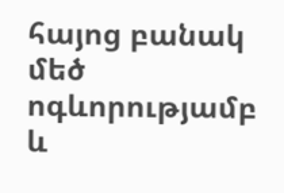հայոց բանակ մեծ ոգևորությամբ և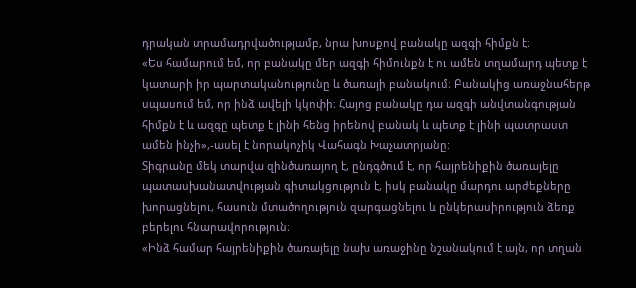դրական տրամադրվածությամբ, նրա խոսքով բանակը ազգի հիմքն է։
«Ես համարում եմ, որ բանակը մեր ազգի հիմունքն է ու ամեն տղամարդ պետք է կատարի իր պարտականությունը և ծառայի բանակում։ Բանակից առաջնահերթ սպասում եմ, որ ինձ ավելի կկոփի։ Հայոց բանակը դա ազգի անվտանգության հիմքն է և ազգը պետք է լինի հենց իրենով բանակ և պետք է լինի պատրաստ ամեն ինչի»,-ասել է նորակոչիկ Վահագն Խաչատրյանը:
Տիգրանը մեկ տարվա զինծառայող է, ընդգծում է, որ հայրենիքին ծառայելը պատասխանատվության գիտակցություն է, իսկ բանակը մարդու արժեքները խորացնելու, հասուն մտածողություն զարգացնելու և ընկերասիրություն ձեռք բերելու հնարավորություն։
«Ինձ համար հայրենիքին ծառայելը նախ առաջինը նշանակում է այն, որ տղան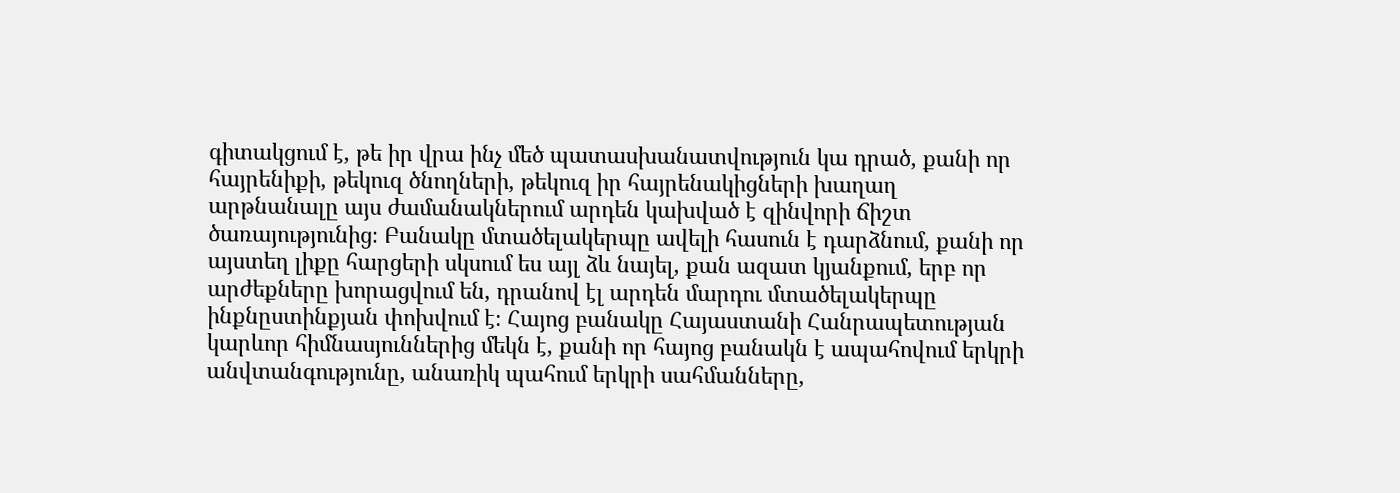գիտակցում է, թե իր վրա ինչ մեծ պատասխանատվություն կա դրած, քանի որ հայրենիքի, թեկուզ ծնողների, թեկուզ իր հայրենակիցների խաղաղ արթնանալը այս ժամանակներում արդեն կախված է զինվորի ճիշտ ծառայությունից։ Բանակը մտածելակերպը ավելի հասուն է դարձնում, քանի որ այստեղ լիքը հարցերի սկսում ես այլ ձև նայել, քան ազատ կյանքում, երբ որ արժեքները խորացվում են, դրանով էլ արդեն մարդու մտածելակերպը ինքնըստինքյան փոխվում է։ Հայոց բանակը Հայաստանի Հանրապետության կարևոր հիմնասյուններից մեկն է, քանի որ հայոց բանակն է ապահովում երկրի անվտանգությունը, անառիկ պահում երկրի սահմանները,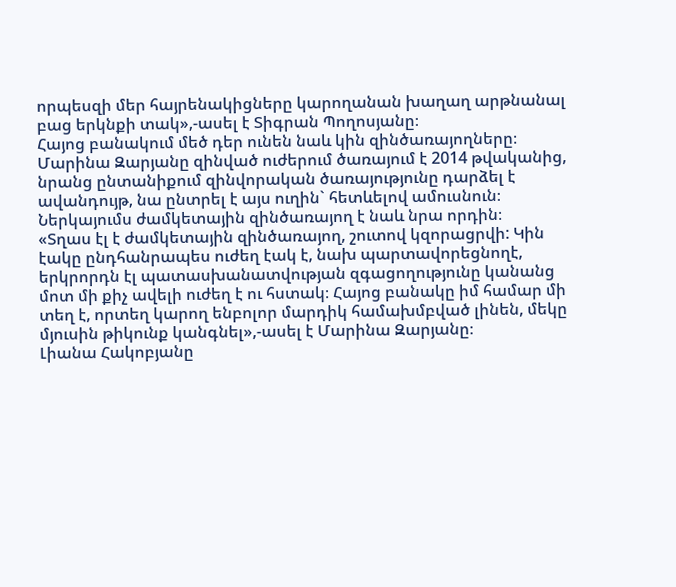որպեսզի մեր հայրենակիցները կարողանան խաղաղ արթնանալ բաց երկնքի տակ»,-ասել է Տիգրան Պողոսյանը։
Հայոց բանակում մեծ դեր ունեն նաև կին զինծառայողները։ Մարինա Զարյանը զինված ուժերում ծառայում է 2014 թվականից, նրանց ընտանիքում զինվորական ծառայությունը դարձել է ավանդույթ, նա ընտրել է այս ուղին` հետևելով ամուսնուն։ Ներկայումս ժամկետային զինծառայող է նաև նրա որդին։
«Տղաս էլ է ժամկետային զինծառայող, շուտով կզորացրվի: Կին էակը ընդհանրապես ուժեղ էակ է, նախ պարտավորեցնողէ, երկրորդն էլ պատասխանատվության զգացողությունը կանանց մոտ մի քիչ ավելի ուժեղ է ու հստակ։ Հայոց բանակը իմ համար մի տեղ է, որտեղ կարող ենբոլոր մարդիկ համախմբված լինեն, մեկը մյուսին թիկունք կանգնել»,-ասել է Մարինա Զարյանը։
Լիանա Հակոբյանը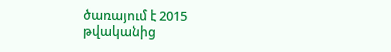ծառայում է 2015 թվականից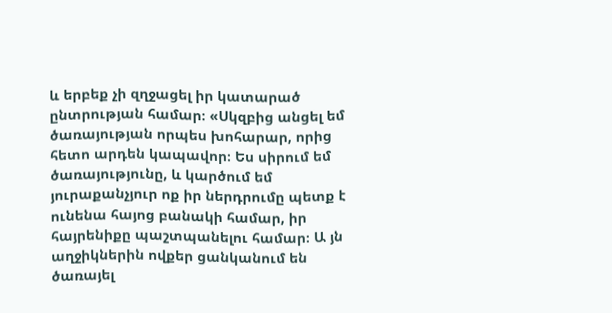և երբեք չի զղջացել իր կատարած ընտրության համար։ «Սկզբից անցել եմ ծառայության որպես խոհարար, որից հետո արդեն կապավոր։ Ես սիրում եմ ծառայությունը, և կարծում եմ յուրաքանչյուր ոք իր ներդրումը պետք է ունենա հայոց բանակի համար, իր հայրենիքը պաշտպանելու համար։ Ա յն աղջիկներին ովքեր ցանկանում են ծառայել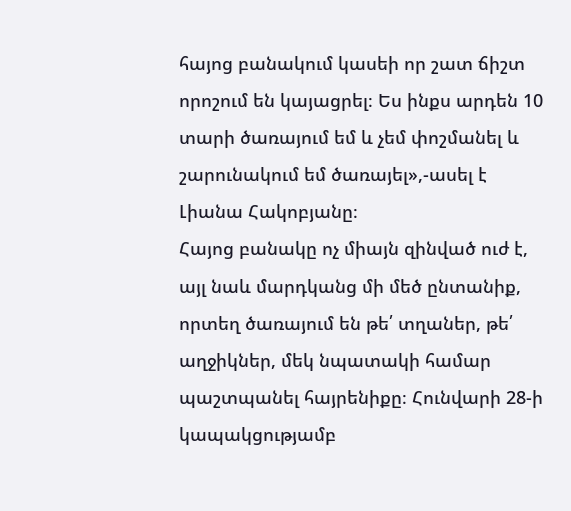հայոց բանակում կասեի որ շատ ճիշտ որոշում են կայացրել։ Ես ինքս արդեն 10 տարի ծառայում եմ և չեմ փոշմանել և շարունակում եմ ծառայել»,-ասել է Լիանա Հակոբյանը։
Հայոց բանակը ոչ միայն զինված ուժ է, այլ նաև մարդկանց մի մեծ ընտանիք, որտեղ ծառայում են թե՛ տղաներ, թե՛ աղջիկներ, մեկ նպատակի համար պաշտպանել հայրենիքը։ Հունվարի 28-ի կապակցությամբ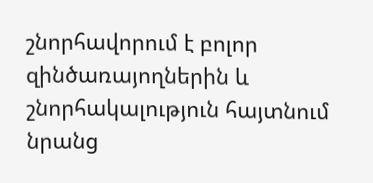շնորհավորում է բոլոր զինծառայողներին և շնորհակալություն հայտնում նրանց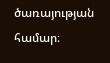ծառայության համար։